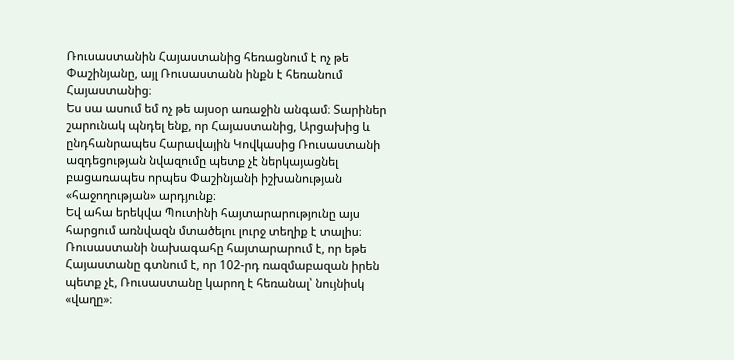Ռուսաստանին Հայաստանից հեռացնում է ոչ թե Փաշինյանը, այլ Ռուսաստանն ինքն է հեռանում Հայաստանից։
Ես սա ասում եմ ոչ թե այսօր առաջին անգամ։ Տարիներ շարունակ պնդել ենք, որ Հայաստանից, Արցախից և ընդհանրապես Հարավային Կովկասից Ռուսաստանի ազդեցության նվազումը պետք չէ ներկայացնել բացառապես որպես Փաշինյանի իշխանության «հաջողության» արդյունք։
Եվ ահա երեկվա Պուտինի հայտարարությունը այս հարցում առնվազն մտածելու լուրջ տեղիք է տալիս։
Ռուսաստանի նախագահը հայտարարում է, որ եթե Հայաստանը գտնում է, որ 102-րդ ռազմաբազան իրեն պետք չէ, Ռուսաստանը կարող է հեռանալ՝ նույնիսկ «վաղը»։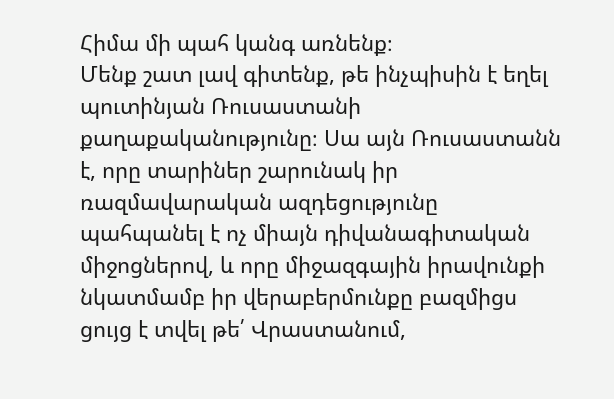Հիմա մի պահ կանգ առնենք։
Մենք շատ լավ գիտենք, թե ինչպիսին է եղել պուտինյան Ռուսաստանի քաղաքականությունը։ Սա այն Ռուսաստանն է, որը տարիներ շարունակ իր ռազմավարական ազդեցությունը պահպանել է ոչ միայն դիվանագիտական միջոցներով, և որը միջազգային իրավունքի նկատմամբ իր վերաբերմունքը բազմիցս ցույց է տվել թե՛ Վրաստանում,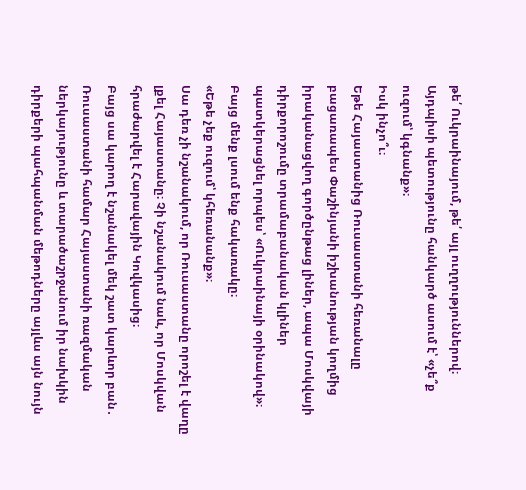թե՛ Ուկրաինայում, թե՛ այլ ուղղություններով։
Այդպիսի պետությունը հանկարծ ասում է՝ «չե՞ք ուզում՝ կգնանք»։
Իսկ ինչո՞ւ։
Եթե Հայաստանից Ռուսաստանի հեռանալը բացառապես Փաշինյանի իշխանության կողմից իրականացվող գործընթաց լիներ, ապա Մոսկվայի դիրքորոշումը տրամաբանական կլիներ պատկերացնել որպես՝ «Ուկրաինայի օրինակով»։
Բայց մենք լսում ենք հակառակը։
«Եթե չեք ուզում՝ կհեռանանք»։
Սա դեռ չի նշանակում, որ Ռուսաստանը որոշել է վաղը լքել Հայաստանը։ Չի նշանակում նաև, որ Մոսկվան հրաժարվել է Հարավային Կովկասից։
Բայց սա կարող է նշանակել մեկ շատ կարևոր բան․ Ռուսաստանի համար Հայաստանի ռազմական ներկայությունը և տարածաշրջանում իր նախկին դիրքերի պահպանման մեթոդները այլևս այն նույն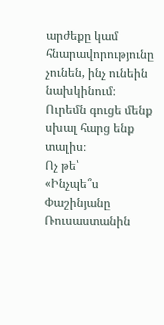արժեքը կամ հնարավորությունը չունեն, ինչ ունեին նախկինում։
Ուրեմն գուցե մենք սխալ հարց ենք տալիս։
Ոչ թե՝
«Ինչպե՞ս Փաշինյանը Ռուսաստանին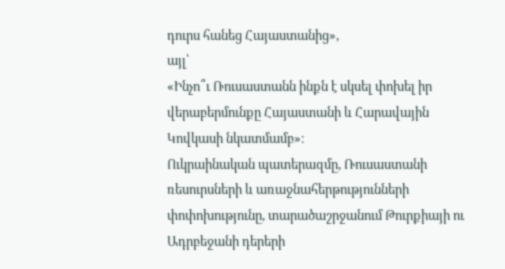դուրս հանեց Հայաստանից»,
այլ՝
«Ինչո՞ւ Ռուսաստանն ինքն է սկսել փոխել իր վերաբերմունքը Հայաստանի և Հարավային Կովկասի նկատմամբ»։
Ուկրաինական պատերազմը, Ռուսաստանի ռեսուրսների և առաջնահերթությունների փոփոխությունը, տարածաշրջանում Թուրքիայի ու Ադրբեջանի դերերի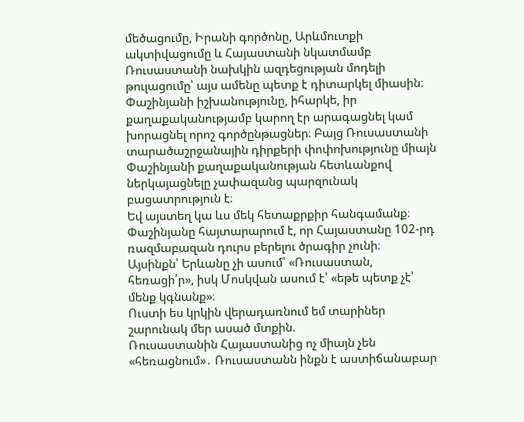մեծացումը, Իրանի գործոնը, Արևմուտքի ակտիվացումը և Հայաստանի նկատմամբ Ռուսաստանի նախկին ազդեցության մոդելի թուլացումը՝ այս ամենը պետք է դիտարկել միասին։
Փաշինյանի իշխանությունը, իհարկե, իր քաղաքականությամբ կարող էր արագացնել կամ խորացնել որոշ գործընթացներ։ Բայց Ռուսաստանի տարածաշրջանային դիրքերի փոփոխությունը միայն Փաշինյանի քաղաքականության հետևանքով ներկայացնելը չափազանց պարզունակ բացատրություն է։
Եվ այստեղ կա ևս մեկ հետաքրքիր հանգամանք։
Փաշինյանը հայտարարում է, որ Հայաստանը 102-րդ ռազմաբազան դուրս բերելու ծրագիր չունի։
Այսինքն՝ Երևանը չի ասում՝ «Ռուսաստան, հեռացի՛ր», իսկ Մոսկվան ասում է՝ «եթե պետք չէ՝ մենք կգնանք»։
Ուստի ես կրկին վերադառնում եմ տարիներ շարունակ մեր ասած մտքին.
Ռուսաստանին Հայաստանից ոչ միայն չեն «հեռացնում»․ Ռուսաստանն ինքն է աստիճանաբար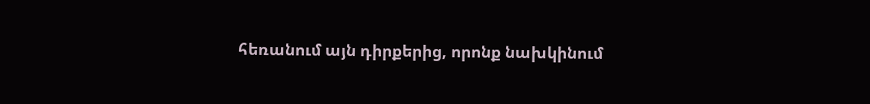հեռանում այն դիրքերից, որոնք նախկինում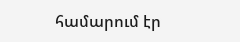համարում էր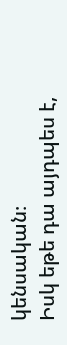կենսական։
Իսկ եթե դա այդպես է,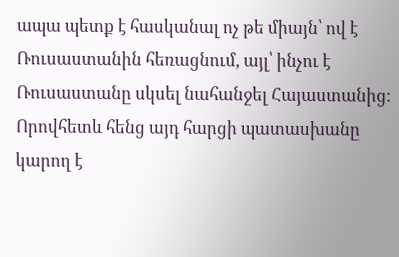ապա պետք է հասկանալ ոչ թե միայն՝ ով է Ռուսաստանին հեռացնում, այլ՝ ինչու է Ռուսաստանը սկսել նահանջել Հայաստանից։
Որովհետև հենց այդ հարցի պատասխանը կարող է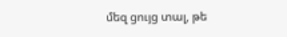մեզ ցույց տալ, թե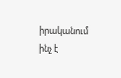իրականում ինչ է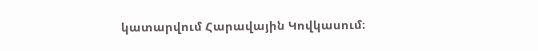կատարվում Հարավային Կովկասում։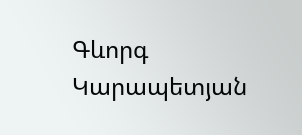Գևորգ Կարապետյան